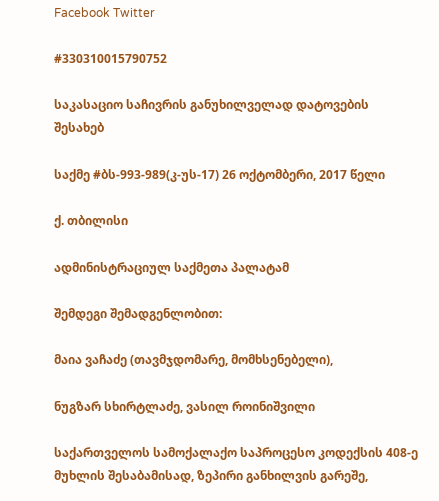Facebook Twitter

#330310015790752

საკასაციო საჩივრის განუხილველად დატოვების შესახებ

საქმე #ბს-993-989(კ-უს-17) 26 ოქტომბერი, 2017 წელი

ქ. თბილისი

ადმინისტრაციულ საქმეთა პალატამ

შემდეგი შემადგენლობით:

მაია ვაჩაძე (თავმჯდომარე, მომხსენებელი),

ნუგზარ სხირტლაძე, ვასილ როინიშვილი

საქართველოს სამოქალაქო საპროცესო კოდექსის 408-ე მუხლის შესაბამისად, ზეპირი განხილვის გარეშე,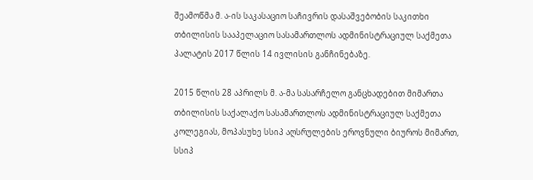შეამოწმა მ. ა-ის საკასაციო საჩივრის დასაშვებობის საკითხი თბილისის სააპელაციო სასამართლოს ადმინისტრაციულ საქმეთა პალატის 2017 წლის 14 ივლისის განჩინებაზე.

2015 წლის 28 აპრილს მ. ა-მა სასარჩელო განცხადებით მიმართა თბილისის საქალაქო სასამართლოს ადმინისტრაციულ საქმეთა კოლეგიას, მოპასუხე სსიპ აღსრულების ეროვნული ბიუროს მიმართ, სსიპ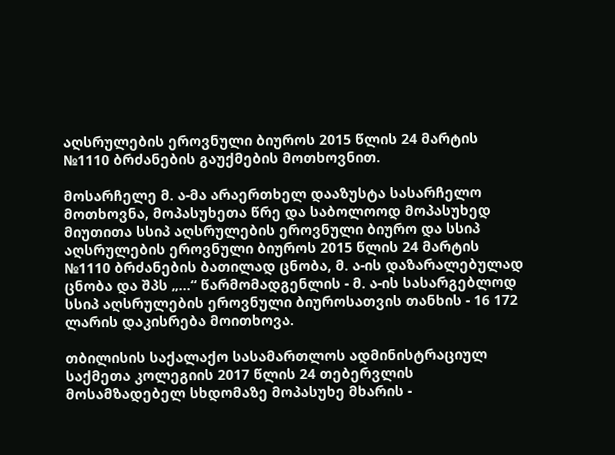აღსრულების ეროვნული ბიუროს 2015 წლის 24 მარტის №1110 ბრძანების გაუქმების მოთხოვნით.

მოსარჩელე მ. ა-მა არაერთხელ დააზუსტა სასარჩელო მოთხოვნა, მოპასუხეთა წრე და საბოლოოდ მოპასუხედ მიუთითა სსიპ აღსრულების ეროვნული ბიურო და სსიპ აღსრულების ეროვნული ბიუროს 2015 წლის 24 მარტის №1110 ბრძანების ბათილად ცნობა, მ. ა-ის დაზარალებულად ცნობა და შპს „...“ წარმომადგენლის - მ. ა-ის სასარგებლოდ სსიპ აღსრულების ეროვნული ბიუროსათვის თანხის - 16 172 ლარის დაკისრება მოითხოვა.

თბილისის საქალაქო სასამართლოს ადმინისტრაციულ საქმეთა კოლეგიის 2017 წლის 24 თებერვლის მოსამზადებელ სხდომაზე მოპასუხე მხარის -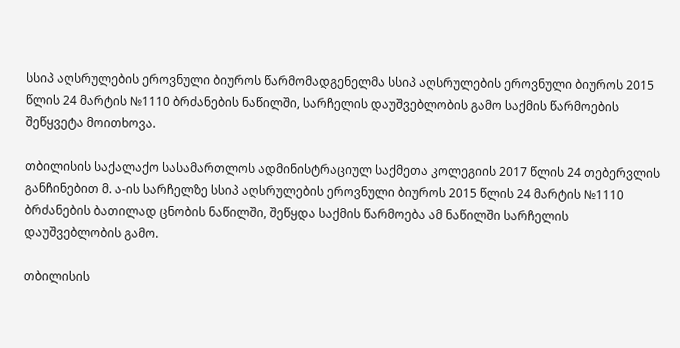სსიპ აღსრულების ეროვნული ბიუროს წარმომადგენელმა სსიპ აღსრულების ეროვნული ბიუროს 2015 წლის 24 მარტის №1110 ბრძანების ნაწილში, სარჩელის დაუშვებლობის გამო საქმის წარმოების შეწყვეტა მოითხოვა.

თბილისის საქალაქო სასამართლოს ადმინისტრაციულ საქმეთა კოლეგიის 2017 წლის 24 თებერვლის განჩინებით მ. ა-ის სარჩელზე სსიპ აღსრულების ეროვნული ბიუროს 2015 წლის 24 მარტის №1110 ბრძანების ბათილად ცნობის ნაწილში, შეწყდა საქმის წარმოება ამ ნაწილში სარჩელის დაუშვებლობის გამო.

თბილისის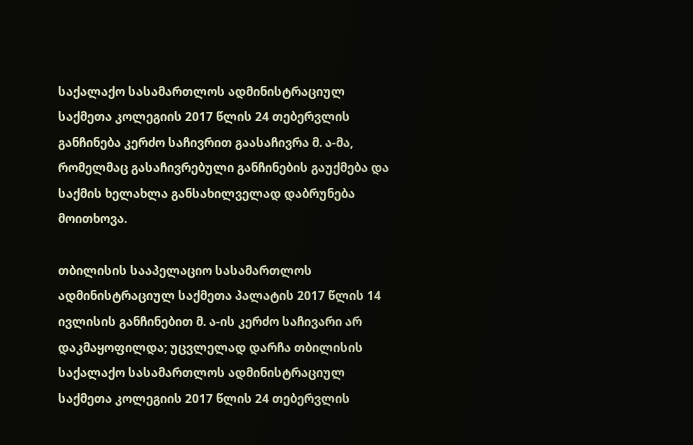საქალაქო სასამართლოს ადმინისტრაციულ საქმეთა კოლეგიის 2017 წლის 24 თებერვლის განჩინება კერძო საჩივრით გაასაჩივრა მ. ა-მა, რომელმაც გასაჩივრებული განჩინების გაუქმება და საქმის ხელახლა განსახილველად დაბრუნება მოითხოვა.

თბილისის სააპელაციო სასამართლოს ადმინისტრაციულ საქმეთა პალატის 2017 წლის 14 ივლისის განჩინებით მ. ა-ის კერძო საჩივარი არ დაკმაყოფილდა; უცვლელად დარჩა თბილისის საქალაქო სასამართლოს ადმინისტრაციულ საქმეთა კოლეგიის 2017 წლის 24 თებერვლის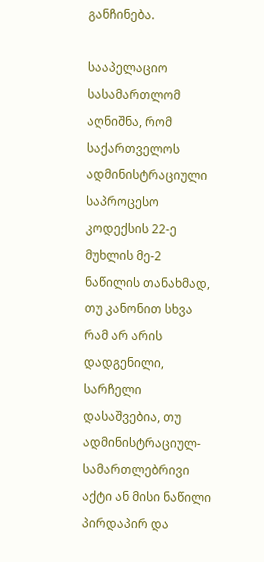განჩინება.

სააპელაციო სასამართლომ აღნიშნა, რომ საქართველოს ადმინისტრაციული საპროცესო კოდექსის 22-ე მუხლის მე-2 ნაწილის თანახმად, თუ კანონით სხვა რამ არ არის დადგენილი, სარჩელი დასაშვებია, თუ ადმინისტრაციულ-სამართლებრივი აქტი ან მისი ნაწილი პირდაპირ და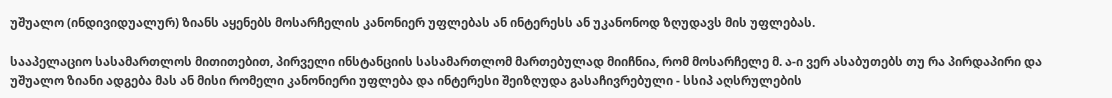უშუალო (ინდივიდუალურ) ზიანს აყენებს მოსარჩელის კანონიერ უფლებას ან ინტერესს ან უკანონოდ ზღუდავს მის უფლებას.

სააპელაციო სასამართლოს მითითებით, პირველი ინსტანციის სასამართლომ მართებულად მიიჩნია, რომ მოსარჩელე მ. ა-ი ვერ ასაბუთებს თუ რა პირდაპირი და უშუალო ზიანი ადგება მას ან მისი რომელი კანონიერი უფლება და ინტერესი შეიზღუდა გასაჩივრებული - სსიპ აღსრულების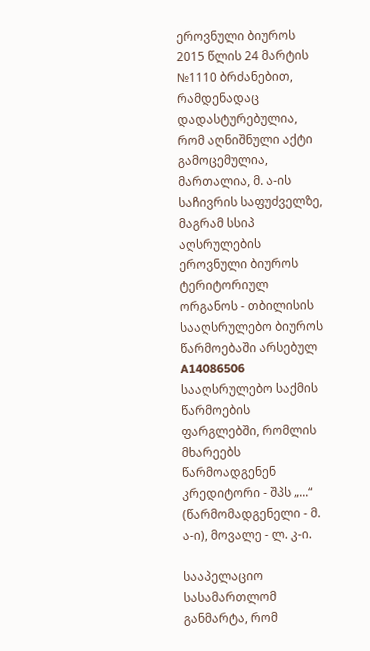ეროვნული ბიუროს 2015 წლის 24 მარტის №1110 ბრძანებით, რამდენადაც დადასტურებულია, რომ აღნიშნული აქტი გამოცემულია, მართალია, მ. ა-ის საჩივრის საფუძველზე, მაგრამ სსიპ აღსრულების ეროვნული ბიუროს ტერიტორიულ ორგანოს - თბილისის სააღსრულებო ბიუროს წარმოებაში არსებულ A14086506 სააღსრულებო საქმის წარმოების ფარგლებში, რომლის მხარეებს წარმოადგენენ კრედიტორი - შპს „...“ (წარმომადგენელი - მ. ა-ი), მოვალე - ლ. კ-ი.

სააპელაციო სასამართლომ განმარტა, რომ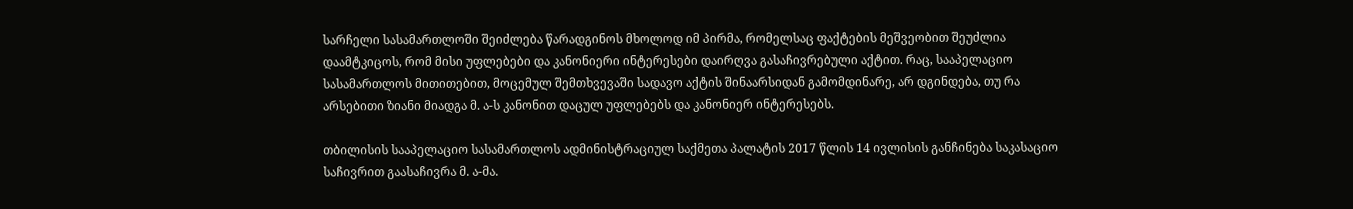სარჩელი სასამართლოში შეიძლება წარადგინოს მხოლოდ იმ პირმა, რომელსაც ფაქტების მეშვეობით შეუძლია დაამტკიცოს, რომ მისი უფლებები და კანონიერი ინტერესები დაირღვა გასაჩივრებული აქტით. რაც, სააპელაციო სასამართლოს მითითებით, მოცემულ შემთხვევაში სადავო აქტის შინაარსიდან გამომდინარე, არ დგინდება, თუ რა არსებითი ზიანი მიადგა მ. ა-ს კანონით დაცულ უფლებებს და კანონიერ ინტერესებს.

თბილისის სააპელაციო სასამართლოს ადმინისტრაციულ საქმეთა პალატის 2017 წლის 14 ივლისის განჩინება საკასაციო საჩივრით გაასაჩივრა მ. ა-მა.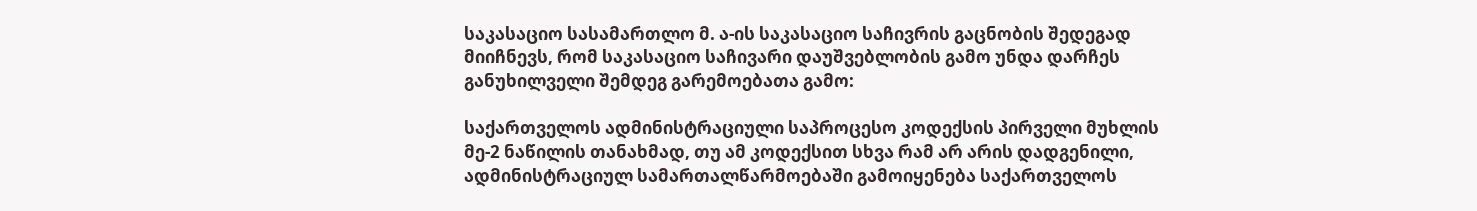საკასაციო სასამართლო მ. ა-ის საკასაციო საჩივრის გაცნობის შედეგად მიიჩნევს, რომ საკასაციო საჩივარი დაუშვებლობის გამო უნდა დარჩეს განუხილველი შემდეგ გარემოებათა გამო:

საქართველოს ადმინისტრაციული საპროცესო კოდექსის პირველი მუხლის მე-2 ნაწილის თანახმად, თუ ამ კოდექსით სხვა რამ არ არის დადგენილი, ადმინისტრაციულ სამართალწარმოებაში გამოიყენება საქართველოს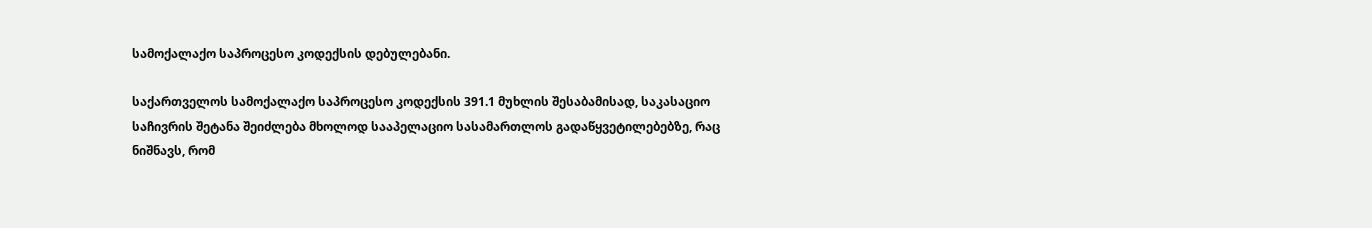სამოქალაქო საპროცესო კოდექსის დებულებანი.

საქართველოს სამოქალაქო საპროცესო კოდექსის 391.1 მუხლის შესაბამისად, საკასაციო საჩივრის შეტანა შეიძლება მხოლოდ სააპელაციო სასამართლოს გადაწყვეტილებებზე, რაც ნიშნავს, რომ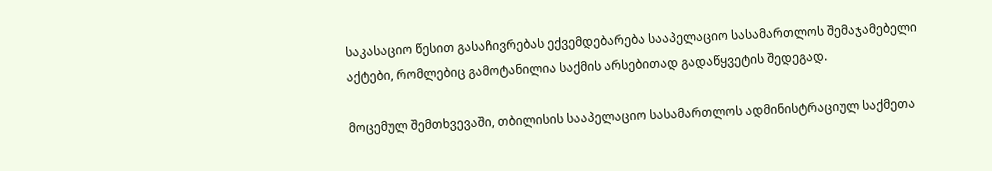საკასაციო წესით გასაჩივრებას ექვემდებარება სააპელაციო სასამართლოს შემაჯამებელი აქტები, რომლებიც გამოტანილია საქმის არსებითად გადაწყვეტის შედეგად.

მოცემულ შემთხვევაში, თბილისის სააპელაციო სასამართლოს ადმინისტრაციულ საქმეთა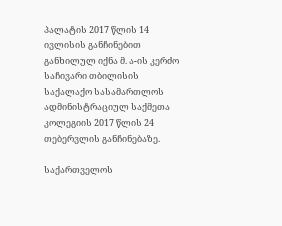პალატის 2017 წლის 14 ივლისის განჩინებით განხილულ იქნა მ. ა-ის კერძო საჩივარი თბილისის საქალაქო სასამართლოს ადმინისტრაციულ საქმეთა კოლეგიის 2017 წლის 24 თებერვლის განჩინებაზე.

საქართველოს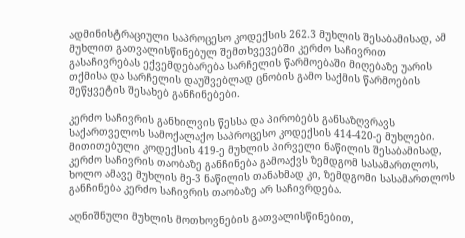ადმინისტრაციული საპროცესო კოდექსის 262.3 მუხლის შესაბამისად, ამ მუხლით გათვალისწინებულ შემთხვევებში კერძო საჩივრით გასაჩივრებას ექვემდებარება სარჩელის წარმოებაში მიღებაზე უარის თქმისა და სარჩელის დაუშვებლად ცნობის გამო საქმის წარმოების შეწყვეტის შესახებ განჩინებები.

კერძო საჩივრის განხილვის წესსა და პირობებს განსაზღვრავს საქართველოს სამოქალაქო საპროცესო კოდექსის 414-420-ე მუხლები. მითითებული კოდექსის 419-ე მუხლის პირველი ნაწილის შესაბამისად, კერძო საჩივრის თაობაზე განჩინება გამოაქვს ზემდგომ სასამართლოს, ხოლო ამავე მუხლის მე-3 ნაწილის თანახმად კი, ზემდგომი სასამართლოს განჩინება კერძო საჩივრის თაობაზე არ საჩივრდება.

აღნიშნული მუხლის მოთხოვნების გათვალისწინებით,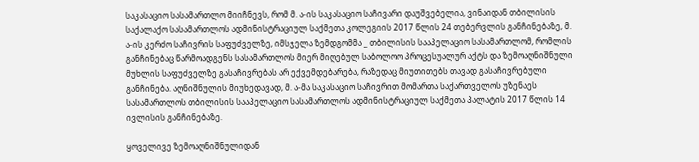საკასაციო სასამართლო მიიჩნევს, რომ მ. ა-ის საკასაციო საჩივარი დაუშვებელია, ვინაიდან თბილისის საქალაქო სასამართლოს ადმინისტრაციულ საქმეთა კოლეგიის 2017 წლის 24 თებერვლის განჩინებაზე, მ. ა-ის კერძო საჩივრის საფუძველზე, იმსჯელა ზემდგომმა _ თბილისის სააპელაციო სასამართლომ, რომლის განჩინებაც წარმოადგენს სასამართლოს მიერ მიღებულ საბოლოო პროცესუალურ აქტს და ზემოაღნიშნული მუხლის საფუძველზე გასაჩივრებას არ ექვემდებარება, რაზედაც მიუთითებს თავად გასაჩივრებული განჩინება. აღნიშნულის მიუხედავად, მ. ა-მა საკასაციო საჩივრით მომართა საქართველოს უზენაეს სასამართლოს თბილისის სააპელაციო სასამართლოს ადმინისტრაციულ საქმეთა პალატის 2017 წლის 14 ივლისის განჩინებაზე.

ყოველივე ზემოაღნიშნულიდან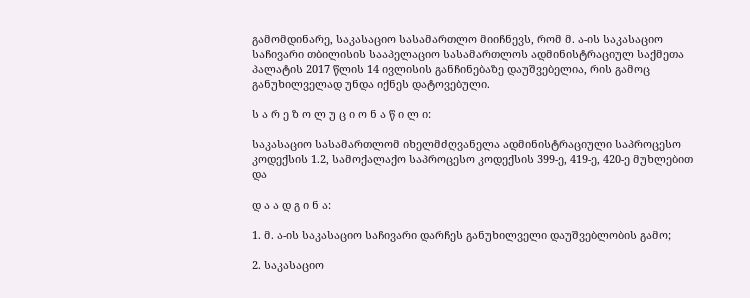გამომდინარე, საკასაციო სასამართლო მიიჩნევს, რომ მ. ა-ის საკასაციო საჩივარი თბილისის სააპელაციო სასამართლოს ადმინისტრაციულ საქმეთა პალატის 2017 წლის 14 ივლისის განჩინებაზე დაუშვებელია, რის გამოც განუხილველად უნდა იქნეს დატოვებული.

ს ა რ ე ზ ო ლ უ ც ი ო ნ ა წ ი ლ ი:

საკასაციო სასამართლომ იხელმძღვანელა ადმინისტრაციული საპროცესო კოდექსის 1.2, სამოქალაქო საპროცესო კოდექსის 399-ე, 419-ე, 420-ე მუხლებით და

დ ა ა დ გ ი ნ ა:

1. მ. ა-ის საკასაციო საჩივარი დარჩეს განუხილველი დაუშვებლობის გამო;

2. საკასაციო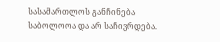სასამართლოს განჩინება საბოლოოა და არ საჩივრდება.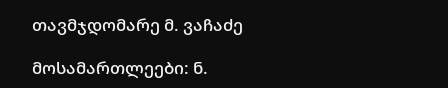თავმჯდომარე მ. ვაჩაძე

მოსამართლეები: ნ.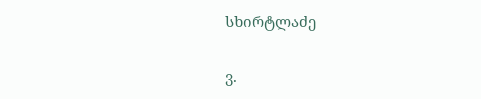სხირტლაძე

ვ.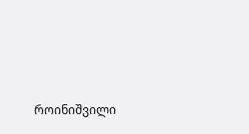როინიშვილი